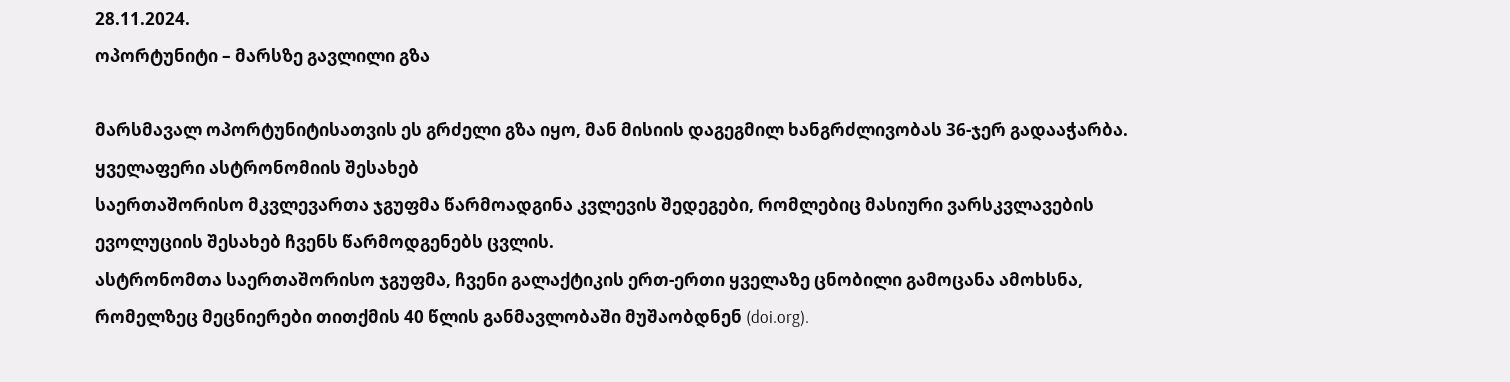28.11.2024.
ოპორტუნიტი – მარსზე გავლილი გზა

მარსმავალ ოპორტუნიტისათვის ეს გრძელი გზა იყო, მან მისიის დაგეგმილ ხანგრძლივობას 36-ჯერ გადააჭარბა.
ყველაფერი ასტრონომიის შესახებ
საერთაშორისო მკვლევართა ჯგუფმა წარმოადგინა კვლევის შედეგები, რომლებიც მასიური ვარსკვლავების ევოლუციის შესახებ ჩვენს წარმოდგენებს ცვლის.
ასტრონომთა საერთაშორისო ჯგუფმა, ჩვენი გალაქტიკის ერთ-ერთი ყველაზე ცნობილი გამოცანა ამოხსნა, რომელზეც მეცნიერები თითქმის 40 წლის განმავლობაში მუშაობდნენ (doi.org).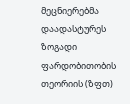მეცნიერებმა დაადასტურეს ზოგადი ფარდობითობის თეორიის (ზფთ)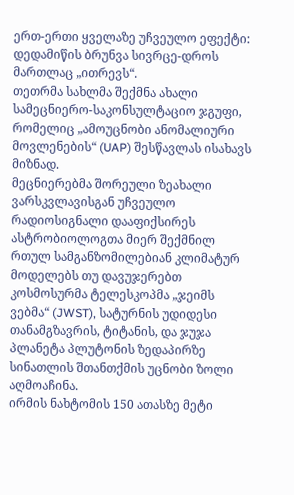ერთ-ერთი ყველაზე უჩვეულო ეფექტი: დედამიწის ბრუნვა სივრცე-დროს მართლაც „ითრევს“.
თეთრმა სახლმა შექმნა ახალი სამეცნიერო-საკონსულტაციო ჯგუფი, რომელიც „ამოუცნობი ანომალიური მოვლენების“ (UAP) შესწავლას ისახავს მიზნად.
მეცნიერებმა შორეული ზეახალი ვარსკვლავისგან უჩვეულო რადიოსიგნალი დააფიქსირეს
ასტრობიოლოგთა მიერ შექმნილ რთულ სამგანზომილებიან კლიმატურ მოდელებს თუ დავუჯერებთ
კოსმოსურმა ტელესკოპმა „ჯეიმს ვებმა“ (JWST), სატურნის უდიდესი თანამგზავრის, ტიტანის, და ჯუჯა პლანეტა პლუტონის ზედაპირზე სინათლის შთანთქმის უცნობი ზოლი აღმოაჩინა.
ირმის ნახტომის 150 ათასზე მეტი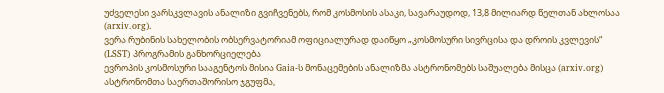უძველესი ვარსკვლავის ანალიზი გვიჩვენებს, რომ კოსმოსის ასაკი, სავარაუდოდ, 13,8 მილიარდ წელთან ახლოსაა (arxiv.org).
ვერა რუბინის სახელობის ობსერვატორიამ ოფიციალურად დაიწყო „კოსმოსური სივრცისა და დროის კვლევის“ (LSST) პროგრამის განხორციელება
ევროპის კოსმოსური სააგენტოს მისია Gaia-ს მონაცემების ანალიზმა ასტრონომებს საშუალება მისცა (arxiv.org)
ასტრონომთა საერთაშორისო ჯგუფმა,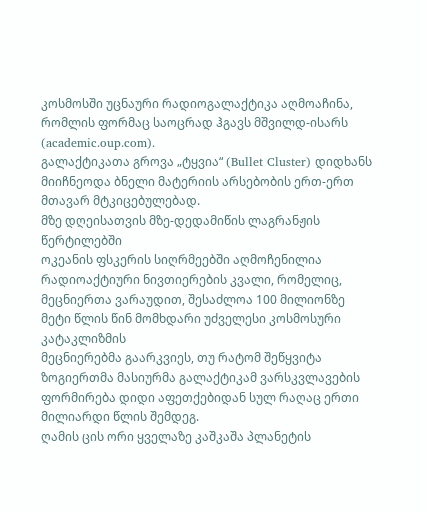კოსმოსში უცნაური რადიოგალაქტიკა აღმოაჩინა, რომლის ფორმაც საოცრად ჰგავს მშვილდ-ისარს (academic.oup.com).
გალაქტიკათა გროვა „ტყვია“ (Bullet Cluster) დიდხანს მიიჩნეოდა ბნელი მატერიის არსებობის ერთ-ერთ მთავარ მტკიცებულებად.
მზე დღეისათვის მზე-დედამიწის ლაგრანჟის წერტილებში
ოკეანის ფსკერის სიღრმეებში აღმოჩენილია რადიოაქტიური ნივთიერების კვალი, რომელიც, მეცნიერთა ვარაუდით, შესაძლოა 100 მილიონზე მეტი წლის წინ მომხდარი უძველესი კოსმოსური კატაკლიზმის
მეცნიერებმა გაარკვიეს, თუ რატომ შეწყვიტა ზოგიერთმა მასიურმა გალაქტიკამ ვარსკვლავების ფორმირება დიდი აფეთქებიდან სულ რაღაც ერთი მილიარდი წლის შემდეგ.
ღამის ცის ორი ყველაზე კაშკაშა პლანეტის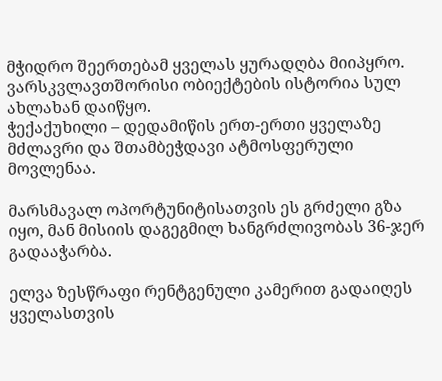მჭიდრო შეერთებამ ყველას ყურადღბა მიიპყრო.
ვარსკვლავთშორისი ობიექტების ისტორია სულ ახლახან დაიწყო.
ჭექაქუხილი – დედამიწის ერთ-ერთი ყველაზე მძლავრი და შთამბეჭდავი ატმოსფერული მოვლენაა.

მარსმავალ ოპორტუნიტისათვის ეს გრძელი გზა იყო, მან მისიის დაგეგმილ ხანგრძლივობას 36-ჯერ გადააჭარბა.

ელვა ზესწრაფი რენტგენული კამერით გადაიღეს ყველასთვის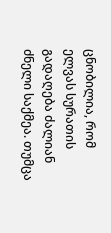ცნობილია, რომ ელვას სურათის გადაღება ძალიან ძნელი საქმეა. თუმცა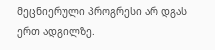მეცნიერული პროგრესი არ დგას ერთ ადგილზე.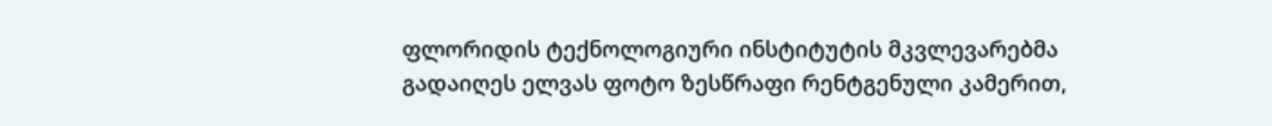ფლორიდის ტექნოლოგიური ინსტიტუტის მკვლევარებმა გადაიღეს ელვას ფოტო ზესწრაფი რენტგენული კამერით,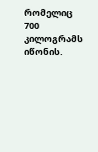რომელიც 700 კილოგრამს იწონის.